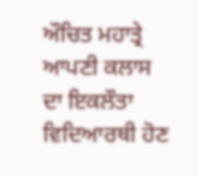ਔਚਿਤ ਮਹਾਤ੍ਰੇ ਆਪਣੀ ਕਲਾਸ ਦਾ ਇਕਲੌਤਾ ਵਿਦਿਆਰਥੀ ਹੋਣ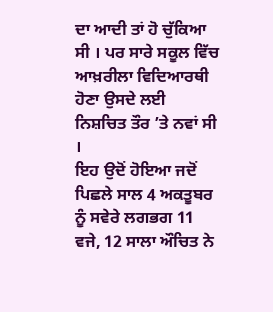ਦਾ ਆਦੀ ਤਾਂ ਹੋ ਚੁੱਕਿਆ ਸੀ । ਪਰ ਸਾਰੇ ਸਕੂਲ ਵਿੱਚ ਆਖ਼ਰੀਲਾ ਵਿਦਿਆਰਥੀ ਹੋਣਾ ਉਸਦੇ ਲਈ ਨਿਸ਼ਚਿਤ ਤੌਰ ’ਤੇ ਨਵਾਂ ਸੀ ।
ਇਹ ਉਦੋਂ ਹੋਇਆ ਜਦੋਂ ਪਿਛਲੇ ਸਾਲ 4 ਅਕਤੂਬਰ ਨੂੰ ਸਵੇਰੇ ਲਗਭਗ 11 ਵਜੇ, 12 ਸਾਲਾ ਔਚਿਤ ਨੇ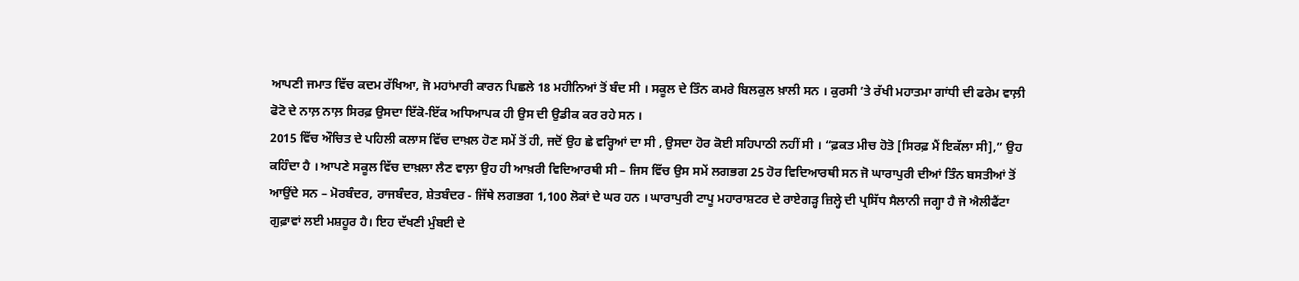ਆਪਣੀ ਜਮਾਤ ਵਿੱਚ ਕਦਮ ਰੱਖਿਆ, ਜੋ ਮਹਾਂਮਾਰੀ ਕਾਰਨ ਪਿਛਲੇ 18 ਮਹੀਨਿਆਂ ਤੋਂ ਬੰਦ ਸੀ । ਸਕੂਲ ਦੇ ਤਿੰਨ ਕਮਰੇ ਬਿਲਕੁਲ ਖ਼ਾਲੀ ਸਨ । ਕੁਰਸੀ ’ਤੇ ਰੱਖੀ ਮਹਾਤਮਾ ਗਾਂਧੀ ਦੀ ਫਰੇਮ ਵਾਲ਼ੀ ਫੋਟੋ ਦੇ ਨਾਲ਼ ਨਾਲ਼ ਸਿਰਫ਼ ਉਸਦਾ ਇੱਕੋ-ਇੱਕ ਅਧਿਆਪਕ ਹੀ ਉਸ ਦੀ ਉਡੀਕ ਕਰ ਰਹੇ ਸਨ ।
2015 ਵਿੱਚ ਔਚਿਤ ਦੇ ਪਹਿਲੀ ਕਲਾਸ ਵਿੱਚ ਦਾਖ਼ਲ ਹੋਣ ਸਮੇਂ ਤੋਂ ਹੀ, ਜਦੋਂ ਉਹ ਛੇ ਵਰ੍ਹਿਆਂ ਦਾ ਸੀ , ਉਸਦਾ ਹੋਰ ਕੋਈ ਸਹਿਪਾਠੀ ਨਹੀਂ ਸੀ । “ਫ਼ਕਤ ਮੀਚ ਹੋਤੋ [ਸਿਰਫ਼ ਮੈਂ ਇਕੱਲਾ ਸੀ],” ਉਹ ਕਹਿੰਦਾ ਹੈ । ਆਪਣੇ ਸਕੂਲ ਵਿੱਚ ਦਾਖ਼ਲਾ ਲੈਣ ਵਾਲ਼ਾ ਉਹ ਹੀ ਆਖ਼ਰੀ ਵਿਦਿਆਰਥੀ ਸੀ – ਜਿਸ ਵਿੱਚ ਉਸ ਸਮੇਂ ਲਗਭਗ 25 ਹੋਰ ਵਿਦਿਆਰਥੀ ਸਨ ਜੋ ਘਾਰਾਪੁਰੀ ਦੀਆਂ ਤਿੰਨ ਬਸਤੀਆਂ ਤੋਂ ਆਉਂਦੇ ਸਨ – ਮੋਰਬੰਦਰ, ਰਾਜਬੰਦਰ, ਸ਼ੇਤਬੰਦਰ - ਜਿੱਥੇ ਲਗਭਗ 1,100 ਲੋਕਾਂ ਦੇ ਘਰ ਹਨ । ਘਾਰਾਪੁਰੀ ਟਾਪੂ ਮਹਾਰਾਸ਼ਟਰ ਦੇ ਰਾਏਗੜ੍ਹ ਜ਼ਿਲ੍ਹੇ ਦੀ ਪ੍ਰਸਿੱਧ ਸੈਲਾਨੀ ਜਗ੍ਹਾ ਹੈ ਜੋ ਐਲੀਫੈਂਟਾ ਗੁਫ਼ਾਵਾਂ ਲਈ ਮਸ਼ਹੂਰ ਹੈ। ਇਹ ਦੱਖਣੀ ਮੁੰਬਈ ਦੇ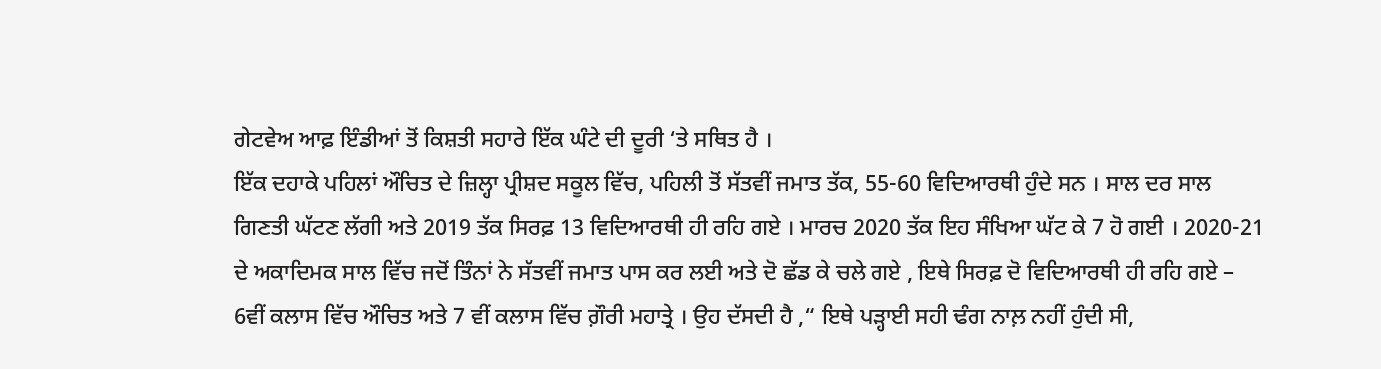ਗੇਟਵੇਅ ਆਫ਼ ਇੰਡੀਆਂ ਤੋਂ ਕਿਸ਼ਤੀ ਸਹਾਰੇ ਇੱਕ ਘੰਟੇ ਦੀ ਦੂਰੀ ‘ਤੇ ਸਥਿਤ ਹੈ ।
ਇੱਕ ਦਹਾਕੇ ਪਹਿਲਾਂ ਔਚਿਤ ਦੇ ਜ਼ਿਲ੍ਹਾ ਪ੍ਰੀਸ਼ਦ ਸਕੂਲ ਵਿੱਚ, ਪਹਿਲੀ ਤੋਂ ਸੱਤਵੀਂ ਜਮਾਤ ਤੱਕ, 55-60 ਵਿਦਿਆਰਥੀ ਹੁੰਦੇ ਸਨ । ਸਾਲ ਦਰ ਸਾਲ ਗਿਣਤੀ ਘੱਟਣ ਲੱਗੀ ਅਤੇ 2019 ਤੱਕ ਸਿਰਫ਼ 13 ਵਿਦਿਆਰਥੀ ਹੀ ਰਹਿ ਗਏ । ਮਾਰਚ 2020 ਤੱਕ ਇਹ ਸੰਖਿਆ ਘੱਟ ਕੇ 7 ਹੋ ਗਈ । 2020-21 ਦੇ ਅਕਾਦਿਮਕ ਸਾਲ ਵਿੱਚ ਜਦੋਂ ਤਿੰਨਾਂ ਨੇ ਸੱਤਵੀਂ ਜਮਾਤ ਪਾਸ ਕਰ ਲਈ ਅਤੇ ਦੋ ਛੱਡ ਕੇ ਚਲੇ ਗਏ , ਇਥੇ ਸਿਰਫ਼ ਦੋ ਵਿਦਿਆਰਥੀ ਹੀ ਰਹਿ ਗਏ – 6ਵੀਂ ਕਲਾਸ ਵਿੱਚ ਔਚਿਤ ਅਤੇ 7 ਵੀਂ ਕਲਾਸ ਵਿੱਚ ਗ਼ੌਰੀ ਮਹਾਤ੍ਰੇ । ਉਹ ਦੱਸਦੀ ਹੈ ,“ ਇਥੇ ਪੜ੍ਹਾਈ ਸਹੀ ਢੰਗ ਨਾਲ਼ ਨਹੀਂ ਹੁੰਦੀ ਸੀ,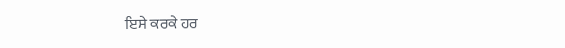ਇਸੇ ਕਰਕੇ ਹਰ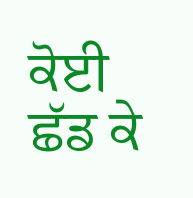ਕੋਈ ਛੱਡ ਕੇ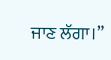ਜਾਣ ਲੱਗਾ।”